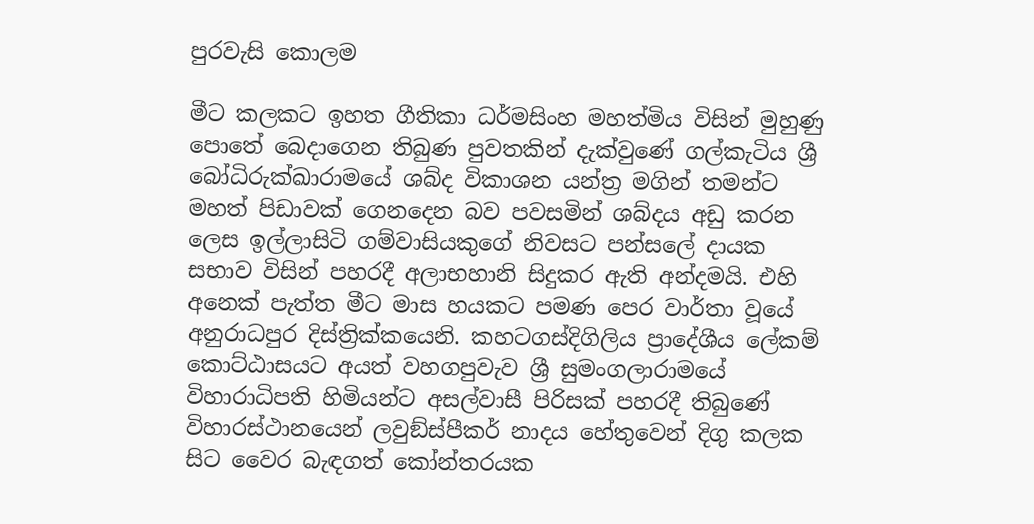පුරවැසි කොලම

මීට කලකට ඉහත ගීතිකා ධර්මසිංහ මහත්මිය විසින් මුහුණු පොතේ බෙදාගෙන තිබුණ පුවතකින් දැක්වුණේ ගල්කැටිය ශ්‍රී බෝධිරුක්ඛාරාමයේ ශබ්ද විකාශන යන්ත්‍ර මගින් තමන්ට මහත් පිඩාවක් ගෙනදෙන බව පවසමින් ශබ්දය අඩු කරන ලෙස ඉල්ලාසිටි ගම්වාසියකුගේ නිවසට පන්සලේ දායක සභාව විසින් පහරදී අලාභහානි සිදුකර ඇති අන්දමයි. එහි අනෙක් පැත්ත මීට මාස හයකට පමණ පෙර වාර්තා වූයේ අනුරාධපුර දිස්ත්‍රික්කයෙනි. කහටගස්දිගිලිය ප්‍රාදේශීය ලේකම් කොට්ඨාසයට අයත් වහගපුවැව ශ්‍රී සුමංගලාරාමයේ විහාරාධිපති හිමියන්ට අසල්වාසී පිරිසක් පහරදී තිබුණේ විහාරස්ථානයෙන් ලවුඞ්ස්පීකර් නාදය හේතුවෙන් දිගු කලක සිට වෛර බැඳගත් කෝන්තරයක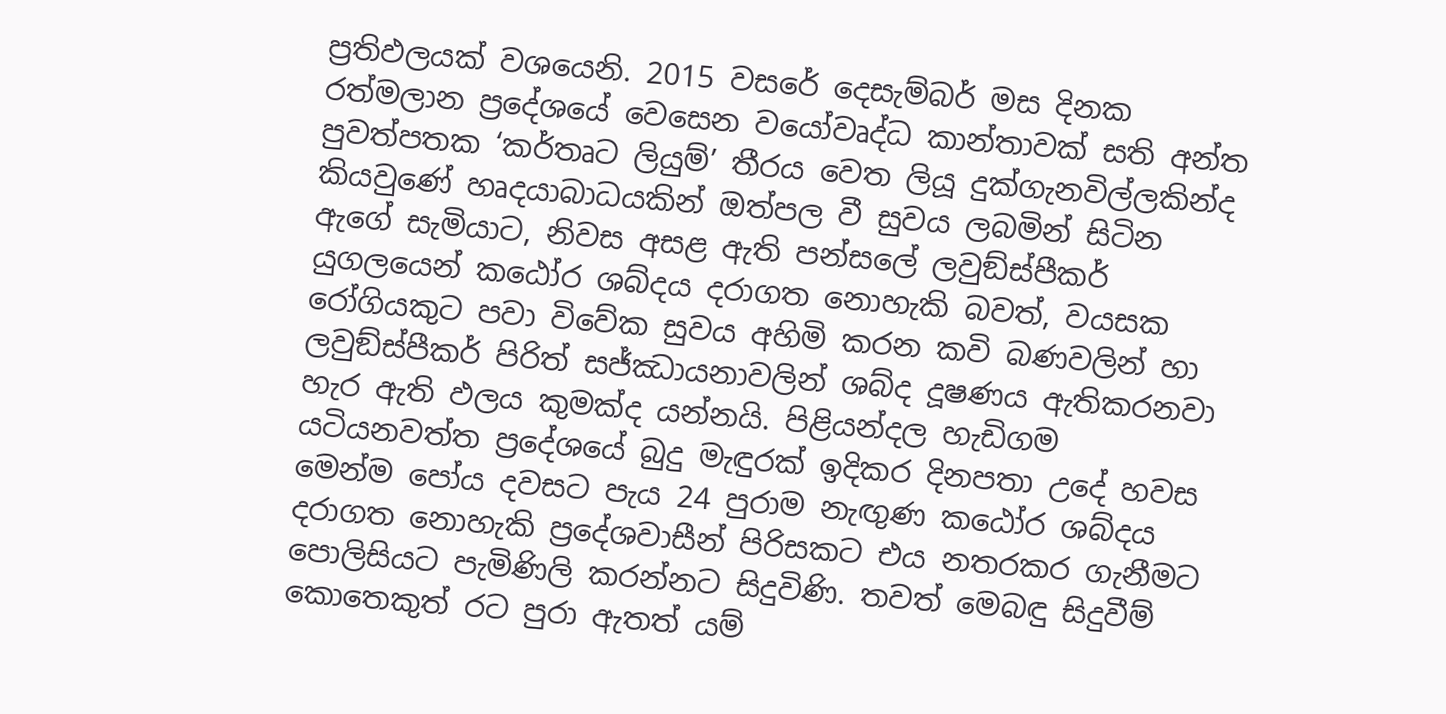ප්‍රතිඵලයක් වශයෙනි. 2015 වසරේ දෙසැම්බර් මස දිනක රත්මලාන ප්‍රදේශයේ වෙසෙන වයෝවෘද්ධ කාන්තාවක් සති අන්ත පුවත්පතක ‘කර්තෘට ලියුම්’ තීරය වෙත ලියූ දුක්ගැනවිල්ලකින්ද කියවුණේ හෘදයාබාධයකින් ඔත්පල වී සුවය ලබමින් සිටින ඇගේ සැමියාට, නිවස අසළ ඇති පන්සලේ ලවුඞ්ස්පීකර් යුගලයෙන් කඨෝර ශබ්දය දරාගත නොහැකි බවත්, වයසක රෝගියකුට පවා විවේක සුවය අහිමි කරන කවි බණවලින් හා ලවුඞ්ස්පීකර් පිරිත් සජ්ඣායනාවලින් ශබ්ද දූෂණය ඇතිකරනවා හැර ඇති ඵලය කුමක්ද යන්නයි. පිළියන්දල හැඩිගම යටියනවත්ත ප්‍රදේශයේ බුදු මැඳුරක් ඉදිකර දිනපතා උදේ හවස මෙන්ම පෝය දවසට පැය 24 පුරාම නැඟුණ කඨෝර ශබ්දය දරාගත නොහැකි ප්‍රදේශවාසීන් පිරිසකට එය නතරකර ගැනීමට පොලිසියට පැමිණිලි කරන්නට සිදුවිණි. තවත් මෙබඳු සිදුවීම් කොතෙකුත් රට පුරා ඇතත් යම්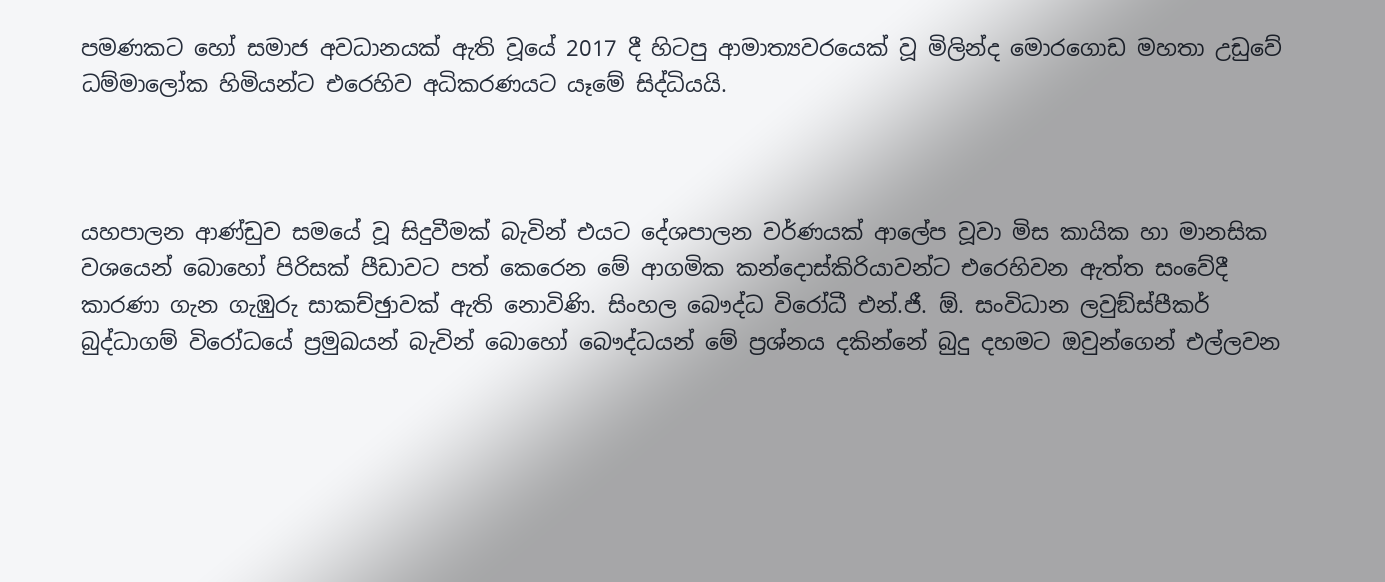පමණකට හෝ සමාජ අවධානයක් ඇති වූයේ 2017 දී හිටපු ආමාත්‍යවරයෙක් වූ මිලින්ද මොරගොඩ මහතා උඩුවේ ධම්මාලෝක හිමියන්ට එරෙහිව අධිකරණයට යෑමේ සිද්ධියයි.



යහපාලන ආණ්ඩුව සමයේ වූ සිදුවීමක් බැවින් එයට දේශපාලන වර්ණයක් ආලේප වූවා මිස කායික හා මානසික වශයෙන් බොහෝ පිරිසක් පීඩාවට පත් කෙරෙන මේ ආගමික කන්දොස්කිරියාවන්ට එරෙහිවන ඇත්ත සංවේදී කාරණා ගැන ගැඹුරු සාකච්ඡුාවක් ඇති නොවිණි. සිංහල බෞද්ධ විරෝධී එන්.ජී. ඕ. සංවිධාන ලවුඞ්ස්පීකර් බුද්ධාගම් විරෝධයේ ප්‍රමුඛයන් බැවින් බොහෝ බෞද්ධයන් මේ ප්‍රශ්නය දකින්නේ බුදු දහමට ඔවුන්ගෙන් එල්ලවන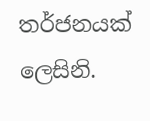තර්ජනයක් ලෙසිනි.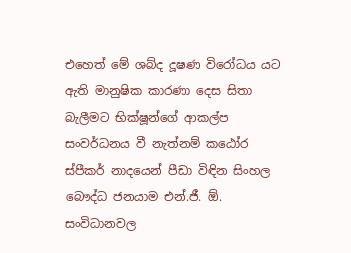එහෙත් මේ ශබ්ද දූෂණ විරෝධය යට ඇති මානුෂික කාරණා දෙස සිතා බැලීමට භික්ෂූන්ගේ ආකල්ප සංවර්ධනය වී නැත්නම් කඨෝර ස්පීකර් නාදයෙන් පීඩා විඳින සිංහල බෞද්ධ ජනයාම එන්.ජී. ඕ. සංවිධානවල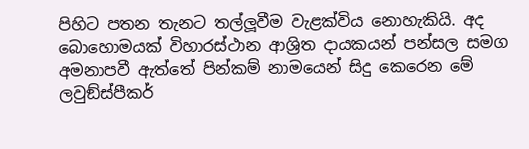පිහිට පතන තැනට තල්ලූවීම වැළක්විය නොහැකියි. අද බොහොමයක් විහාරස්ථාන ආශ්‍රිත දායකයන් පන්සල සමග අමනාපවී ඇත්තේ පින්කම් නාමයෙන් සිදු කෙරෙන මේ ලවුඞ්ස්පීකර්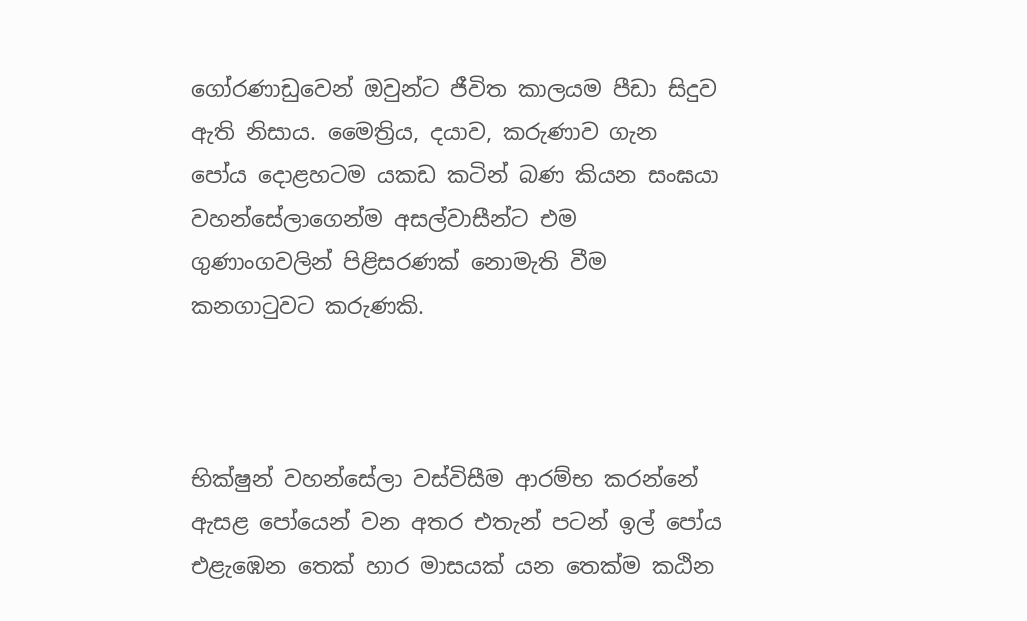ගෝරණාඩුවෙන් ඔවුන්ට ජීවිත කාලයම පීඩා සිදුව ඇති නිසාය. මෛත්‍රිය, දයාව, කරුණාව ගැන පෝය දොළහටම යකඩ කටින් බණ කියන සංඝයා වහන්සේලාගෙන්ම අසල්වාසීන්ට එම ගුණාංගවලින් පිළිසරණක් නොමැති වීම කනගාටුවට කරුණකි.



භික්ෂුන් වහන්සේලා වස්විසීම ආරම්භ කරන්නේ ඇසළ පෝයෙන් වන අතර එතැන් පටන් ඉල් පෝය එළැඹෙන තෙක් හාර මාසයක් යන තෙක්ම කඨින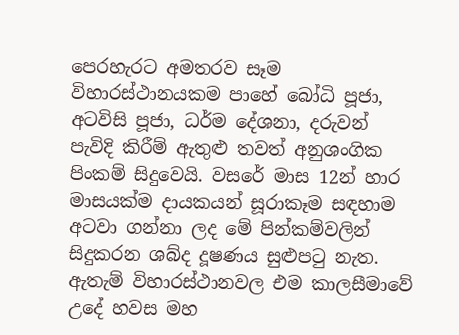පෙරහැරට අමතරව සෑම විහාරස්ථානයකම පාහේ බෝධි පූජා, අටවිසි පූජා, ධර්ම දේශනා, දරුවන් පැවිදි කිරීම් ඇතුළු තවත් අනුශංගික පිංකම් සිදුවෙයි. වසරේ මාස 12න් හාර මාසයක්ම දායකයන් සූරාකෑම සඳහාම අටවා ගන්නා ලද මේ පින්කම්වලින් සිදුකරන ශබ්ද දූෂණය සුළුපටු නැත. ඇතැම් විහාරස්ථානවල එම කාලසීමාවේ උදේ හවස මහ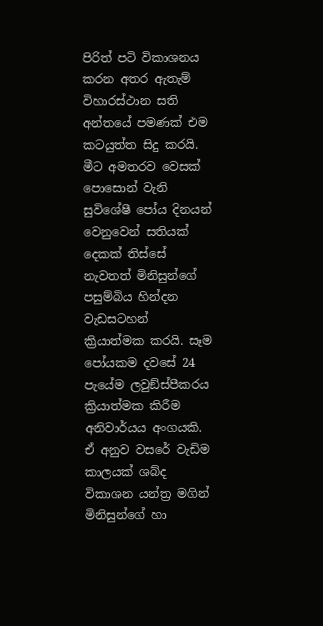පිරිත් පටි විකාශනය කරන අතර ඇතැම් විහාරස්ථාන සති අන්තයේ පමණක් එම කටයුත්ත සිදු කරයි. මීට අමතරව වෙසක් පොසොන් වැනි සුවිශේෂී පෝය දිනයන් වෙනුවෙන් සතියක් දෙකක් තිස්සේ නැවතත් මිනිසුන්ගේ පසුම්බිය හින්දන වැඩසටහන් ක්‍රියාත්මක කරයි. සෑම පෝයකම දවසේ 24 පැයේම ලවුඞ්ස්පීකරය ක්‍රියාත්මක කිරීම අනිවාර්යය අංගයකි. ඒ අනුව වසරේ වැඩිම කාලයක් ශබ්ද විකාශන යන්ත්‍ර මගින් මිනිසුන්ගේ හා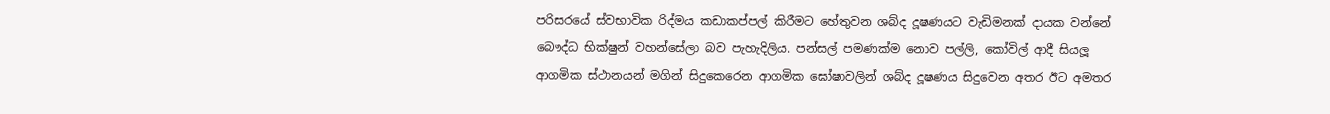පරිසරයේ ස්වභාවික රිද්මය කඩාකප්පල් කිරීමට හේතුවන ශබ්ද දූෂණයට වැඩිමනක් දායක වන්නේ බෞද්ධ භික්ෂුන් වහන්සේලා බව පැහැදිලිය. පන්සල් පමණක්ම නොව පල්ලි, කෝවිල් ආදී සියලූ ආගමික ස්ථානයන් මගින් සිදුකෙරෙන ආගමික ඝෝෂාවලින් ශබ්ද දූෂණය සිදුවෙන අතර ඊට අමතර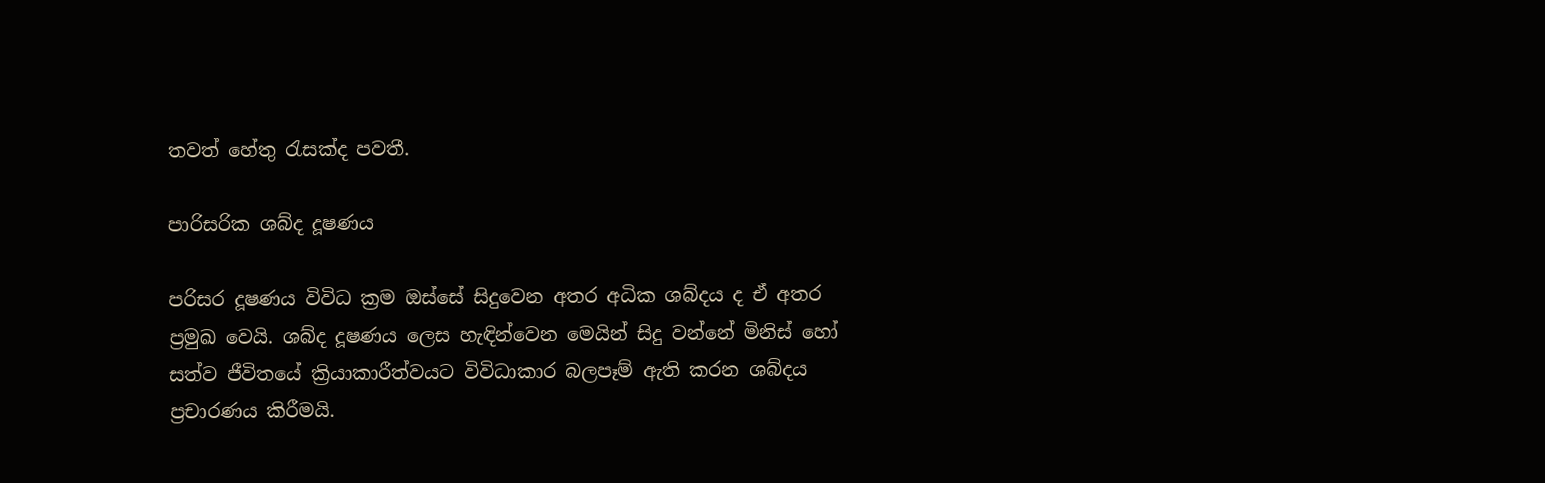තවත් හේතු රැසක්ද පවතී.

පාරිසරික ශබ්ද දූෂණය

පරිසර දූෂණය විවිධ ක්‍රම ඔස්සේ සිදුවෙන අතර අධික ශබ්දය ද ඒ අතර ප්‍රමුඛ වෙයි. ශබ්ද දූෂණය ලෙස හැඳින්වෙන මෙයින් සිදු වන්නේ මිනිස් හෝ සත්ව ජීවිතයේ ක්‍රියාකාරීත්වයට විවිධාකාර බලපෑම් ඇති කරන ශබ්දය ප්‍රචාරණය කිරීමයි.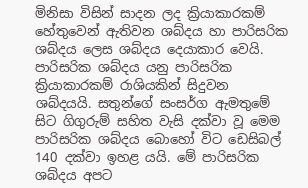මිනිසා විසින් සාදන ලද ක්‍රියාකාරකම් හේතුවෙන් ඇතිවන ශබ්දය හා පාරිසරික ශබ්දය ලෙස ශබ්දය දෙයාකාර වෙයි. පාරිසරික ශබ්දය යනු පාරිසරික ක්‍රියාකාරකම් රාශියකින් සිදුවන ශබ්දයයි. සතුන්ගේ සංසර්ග ඇමතුමේ සිට ගිගුරුම් සහිත වැසි දක්වා වූ මෙම පාරිසරික ශබ්දය බොහෝ විට ඩෙසිබල් 140 දක්වා ඉහළ යයි. මේ පාරිසරික ශබ්දය අපට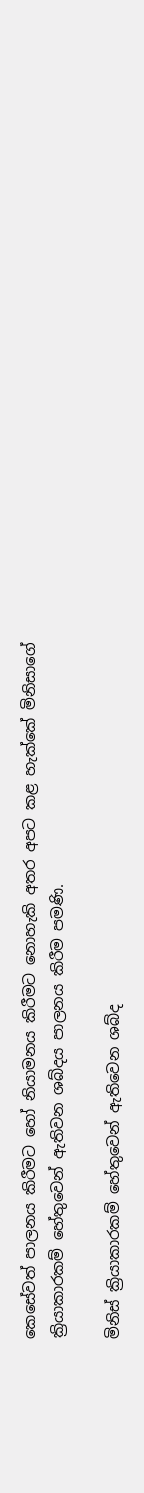කෙසේවත් පාලනය කිරීමට හෝ නියාමනය කිරීමට නොහැකි අතර අපට කළ හැක්කේ මිනිසාගේ ක්‍රියාකාරකම් හේතුවෙන් ඇතිවන ශබ්දය පාලනය කිරීම පමණි.

මිනිස් ක්‍රියාකාරකම් හේතුවෙන් ඇතිවෙන ශබ්ද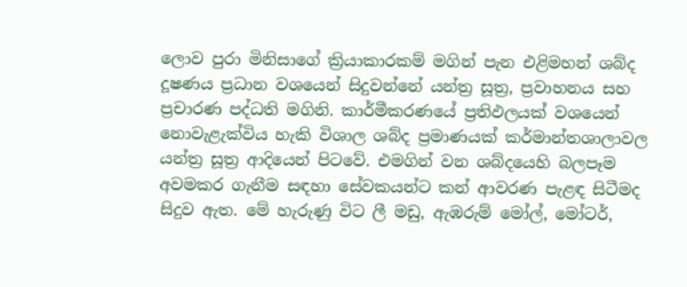ලොව පුරා මිනිසාගේ ක්‍රියාකාරකම් මගින් පැන එළිමහන් ශබ්ද දූෂණය ප්‍රධාන වශයෙන් සිදුවන්නේ යන්ත්‍ර සූත්‍ර, ප්‍රවාහනය සහ ප්‍රචාරණ පද්ධති මගිනි. කාර්මීකරණයේ ප්‍රතිඵලයක් වශයෙන් නොවැළැක්විය හැකි විශාල ශබ්ද ප්‍රමාණයක් කර්මාන්තශාලාවල යන්ත්‍ර සූත්‍ර ආදියෙන් පිටවේ. එමගින් වන ශබ්දයෙහි බලපෑම අවමකර ගැනීම සඳහා සේවකයන්ට කන් ආවරණ පැළඳ සිටීමද සිදුව ඇත. මේ හැරුණු විට ලී මඩු, ඇඹරුම් මෝල්, මෝටර්,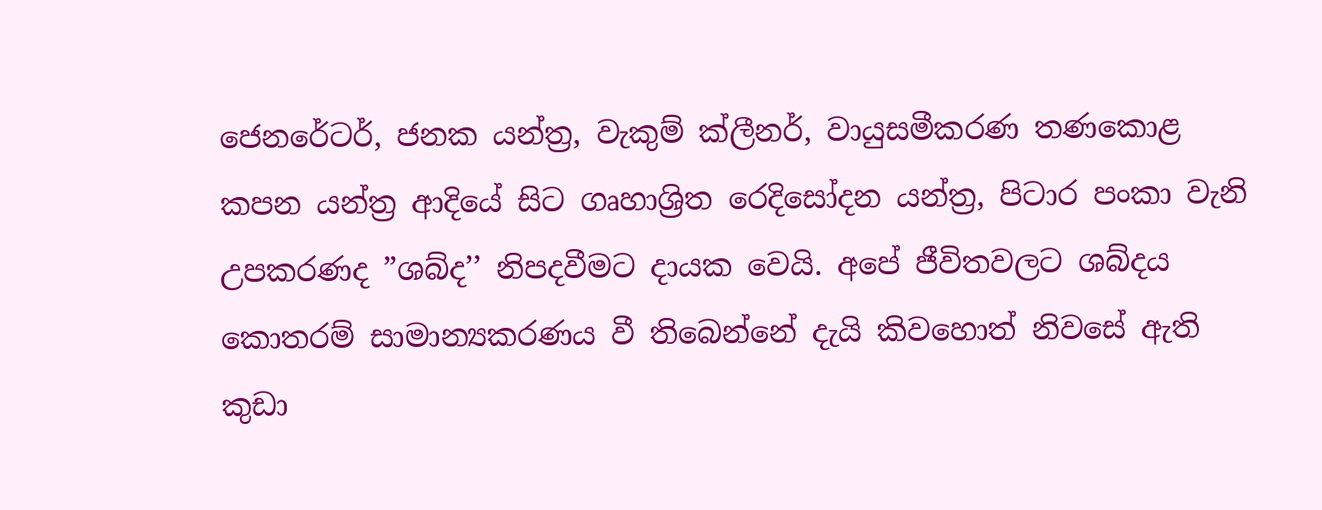ජෙනරේටර්, ජනක යන්ත්‍ර, වැකුම් ක්ලීනර්, වායුසමීකරණ තණකොළ කපන යන්ත්‍ර ආදියේ සිට ගෘහාශ්‍රිත රෙදිසෝදන යන්ත්‍ර, පිටාර පංකා වැනි උපකරණද ”ශබ්ද’’ නිපදවීමට දායක වෙයි. අපේ ජීවිතවලට ශබ්දය කොතරම් සාමාන්‍යකරණය වී තිබෙන්නේ දැයි කිවහොත් නිවසේ ඇති කුඩා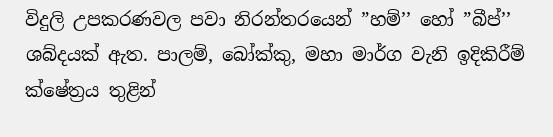විදුලි උපකරණවල පවා නිරන්තරයෙන් ”හම්’’ හෝ ”බීප්’’ ශබ්දයක් ඇත. පාලම්, බෝක්කු, මහා මාර්ග වැනි ඉදිකිරීම් ක්ෂේත්‍රය තුළින්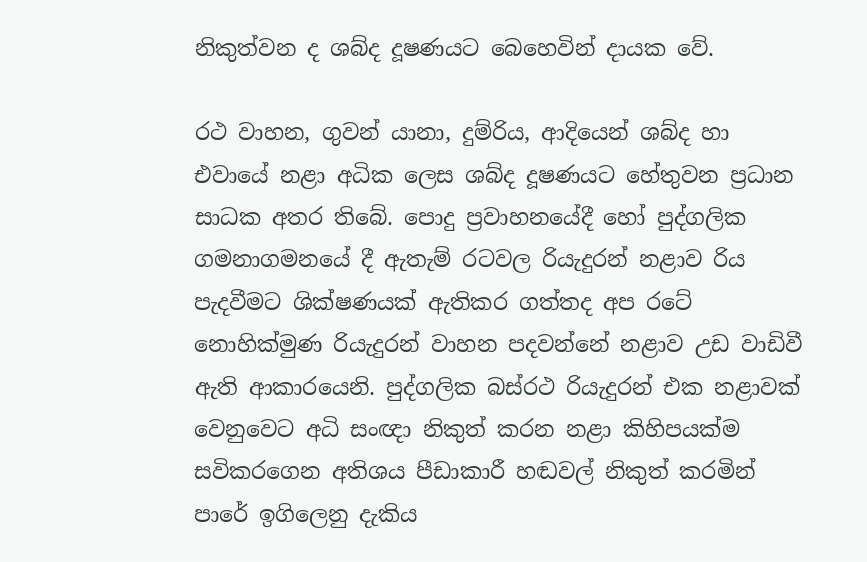නිකුත්වන ද ශබ්ද දූෂණයට බෙහෙවින් දායක වේ.

රථ වාහන, ගුවන් යානා, දුම්රිය, ආදියෙන් ශබ්ද හා එවායේ නළා අධික ලෙස ශබ්ද දූෂණයට හේතුවන ප්‍රධාන සාධක අතර තිබේ. පොදු ප්‍රවාහනයේදී හෝ පුද්ගලික ගමනාගමනයේ දී ඇතැම් රටවල රියැදුරන් නළාව රිය පැදවීමට ශික්ෂණයක් ඇතිකර ගත්තද අප රටේ නොහික්මුණ රියැදුරන් වාහන පදවන්නේ නළාව උඩ වාඩිවී ඇති ආකාරයෙනි. පුද්ගලික බස්රථ රියැදුරන් එක නළාවක් වෙනුවෙට අධි සංඥා නිකුත් කරන නළා කිහිපයක්ම සවිකරගෙන අතිශය පීඩාකාරී හඬවල් නිකුත් කරමින් පාරේ ඉගිලෙනු දැකිය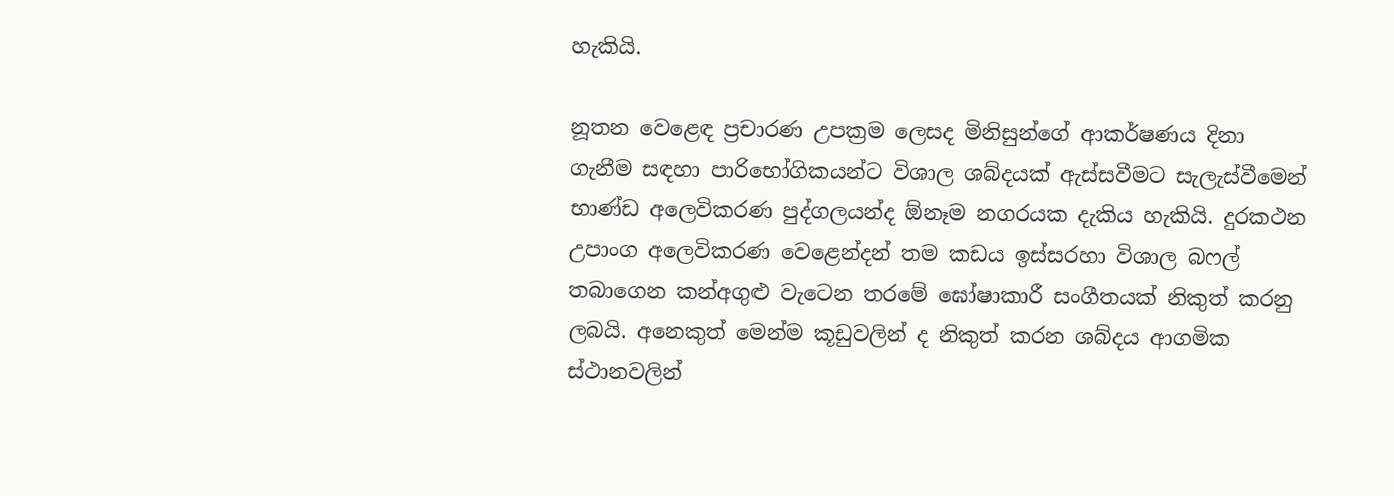හැකියි.

නූතන වෙළෙඳ ප්‍රචාරණ උපක්‍රම ලෙසද මිනිසුන්ගේ ආකර්ෂණය දිනා ගැනීම සඳහා පාරිභෝගිකයන්ට විශාල ශබ්දයක් ඇස්සවීමට සැලැස්වීමෙන් භාණ්ඩ අලෙවිකරණ පුද්ගලයන්ද ඕනෑම නගරයක දැකිය හැකියි. දුරකථන උපාංග අලෙවිකරණ වෙළෙන්දන් තම කඩය ඉස්සරහා විශාල බෆල් තබාගෙන කන්අගුළු වැටෙන තරමේ ඝෝෂාකාරී සංගීතයක් නිකුත් කරනු ලබයි. අනෙකුත් මෙන්ම කූඩුවලින් ද නිකුත් කරන ශබ්දය ආගමික ස්ථානවලින්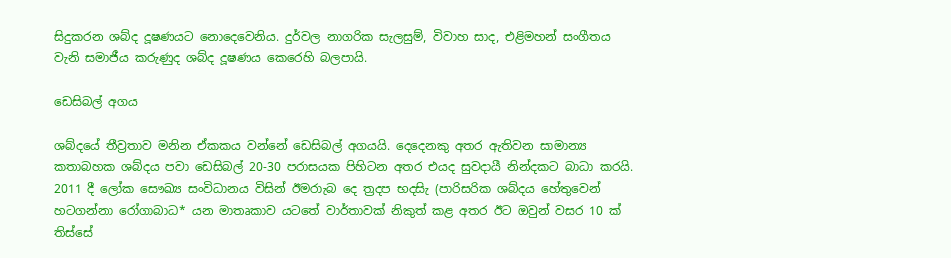සිදුකරන ශබ්ද දූෂණයට නොදෙවෙනිය. දුර්වල නාගරික සැලසුම්, විවාහ සාද, එළිමහන් සංගීතය වැනි සමාජීය කරුණුද ශබ්ද දූෂණය කෙරෙහි බලපායි.

ඩෙසිබල් අගය

ශබ්දයේ තීව්‍රතාව මනින ඒකකය වන්නේ ඩෙසිබල් අගයයි. දෙදෙනකු අතර ඇතිවන සාමාන්‍ය කතාබහක ශබ්දය පවා ඩෙසිබල් 20-30 පරාසයක පිහිටන අතර එයද සුවදායී නින්දකට බාධා කරයි. 2011 දී ලෝක සෞඛ්‍ය සංවිධානය විසින් ඊමරාැබ දෙ ත්‍රදප භදසිැ (පාරිසරික ශබ්දය හේතුවෙන් හටගන්නා රෝගාබාධ* යන මාතෘකාව යටතේ වාර්තාවක් නිකුත් කළ අතර ඊට ඔවුන් වසර 10 ක් තිස්සේ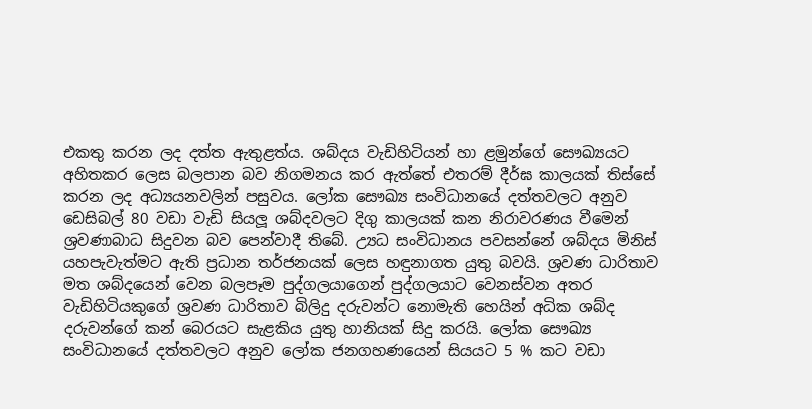එකතු කරන ලද දත්ත ඇතුළත්ය. ශබ්දය වැඩිහිටියන් හා ළමුන්ගේ සෞඛ්‍යයට අහිතකර ලෙස බලපාන බව නිගමනය කර ඇත්තේ එතරම් දීර්ඝ කාලයක් තිස්සේ කරන ලද අධ්‍යයනවලින් පසුවය. ලෝක සෞඛ්‍ය සංවිධානයේ දත්තවලට අනුව ඩෙසිබල් 80 වඩා වැඩි සියලූ ශබ්දවලට දිගු කාලයක් කන නිරාවරණය වීමෙන් ශ්‍රවණාබාධ සිදුවන බව පෙන්වාදී තිබේ. උ්‍යධ සංවිධානය පවසන්නේ ශබ්දය මිනිස් යහපැවැත්මට ඇති ප්‍රධාන තර්ජනයක් ලෙස හඳුනාගත යුතු බවයි. ශ්‍රවණ ධාරිතාව මත ශබ්දයෙන් වෙන බලපෑම පුද්ගලයාගෙන් පුද්ගලයාට වෙනස්වන අතර වැඩිහිටියකුගේ ශ්‍රවණ ධාරිතාව බිලිදු දරුවන්ට නොමැති හෙයින් අධික ශබ්ද දරුවන්ගේ කන් බෙරයට සැළකිය යුතු හානියක් සිදු කරයි. ලෝක සෞඛ්‍ය සංවිධානයේ දත්තවලට අනුව ලෝක ජනගහණයෙන් සියයට 5 % කට වඩා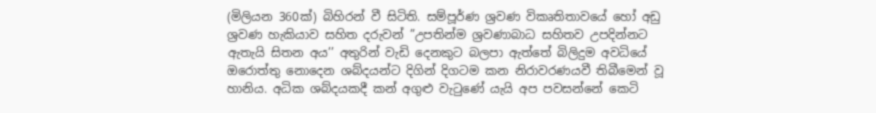(මිලියන 360ක්) බිහිරන් වී සිටිති. සම්පූර්ණ ශ්‍රවණ විකෘතිතාවයේ හෝ අඩු ශ්‍රවණ හැකියාව සහිත දරුවන් ”උපතින්ම ශ්‍රවණාබාධ සහිතව උපදින්නට ඇතැයි සිතන අය’’ අතුරින් වැඩි දෙනකුට බලපා ඇත්තේ බිලිදුම අවධියේ ඔරොත්තු නොදෙන ශබ්දයන්ට දිගින් දිගටම කන නිරාවරණයවී තිබීමෙන් වූ හානිය. අධික ශබ්දයකදී කන් අගුළු වැටුණේ යැයි අප පවසන්නේ කෙටි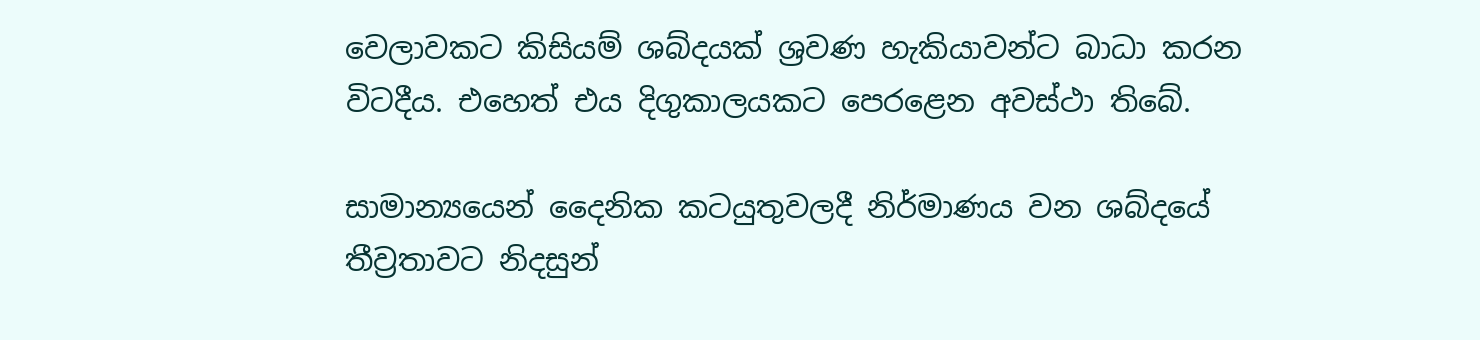වෙලාවකට කිසියම් ශබ්දයක් ශ්‍රවණ හැකියාවන්ට බාධා කරන විටදීය. එහෙත් එය දිගුකාලයකට පෙරළෙන අවස්ථා තිබේ.

සාමාන්‍යයෙන් දෛනික කටයුතුවලදී නිර්මාණය වන ශබ්දයේ තීව්‍රතාවට නිදසුන්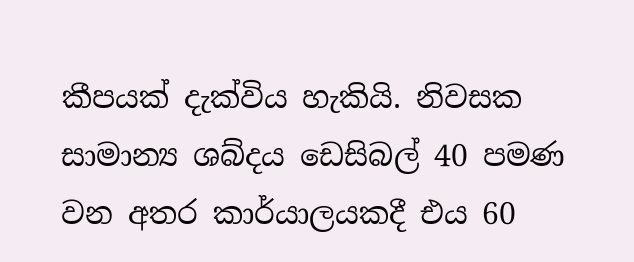කීපයක් දැක්විය හැකියි. නිවසක සාමාන්‍ය ශබ්දය ඩෙසිබල් 40 පමණ වන අතර කාර්යාලයකදී එය 60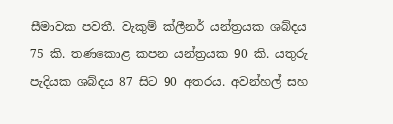සීමාවක පවතී. වැකුම් ක්ලීනර් යන්ත්‍රයක ශබ්දය 75 කි. තණකොළ කපන යන්ත්‍රයක 90 කි. යතුරු පැදියක ශබ්දය 87 සිට 90 අතරය. අවන්හල් සහ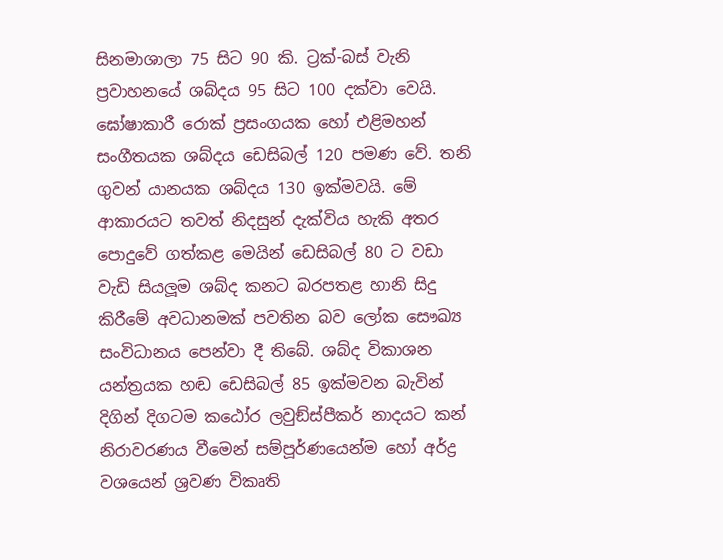සිනමාශාලා 75 සිට 90 කි. ට්‍රක්-බස් වැනි ප්‍රවාහනයේ ශබ්දය 95 සිට 100 දක්වා වෙයි. ඝෝෂාකාරී රොක් ප්‍රසංගයක හෝ එළිමහන් සංගීතයක ශබ්දය ඩෙසිබල් 120 පමණ වේ. තනි ගුවන් යානයක ශබ්දය 130 ඉක්මවයි. මේ ආකාරයට තවත් නිදසුන් දැක්විය හැකි අතර පොදුවේ ගත්කළ මෙයින් ඩෙසිබල් 80 ට වඩා වැඩි සියලූම ශබ්ද කනට බරපතළ හානි සිදු කිරීමේ අවධානමක් පවතින බව ලෝක සෞඛ්‍ය සංවිධානය පෙන්වා දී තිබේ. ශබ්ද විකාශන යන්ත්‍රයක හඬ ඩෙසිබල් 85 ඉක්මවන බැවින් දිගින් දිගටම කඨෝර ලවුඞ්ස්පීකර් නාදයට කන් නිරාවරණය වීමෙන් සම්පූර්ණයෙන්ම හෝ අර්ද්‍ර වශයෙන් ශ්‍රවණ විකෘති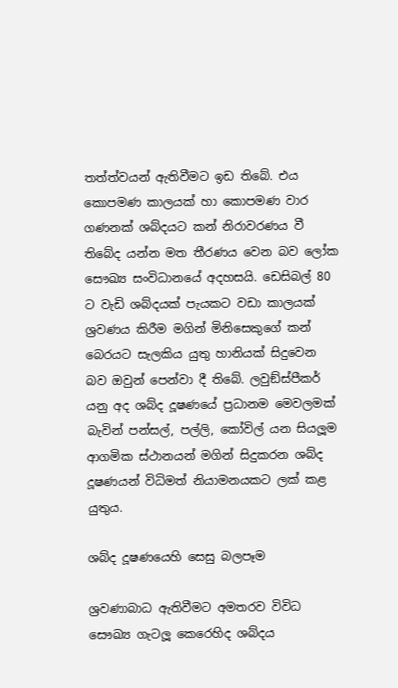තත්ත්වයන් ඇතිවීමට ඉඩ තිබේ. එය කොපමණ කාලයක් හා කොපමණ වාර ගණනක් ශබ්දයට කන් නිරාවරණය වී තිබේද යන්න මත තීරණය වෙන බව ලෝක සෞඛ්‍ය සංවිධානයේ අදහසයි. ඩෙසිබල් 80 ට වැඩි ශබ්දයක් පැයකට වඩා කාලයක් ශ්‍රවණය කිරීම මගින් මිනිසෙකුගේ කන් බෙරයට සැලකිය යුතු හානියක් සිදුවෙන බව ඔවුන් පෙන්වා දී තිබේ. ලවුඞ්ස්පීකර් යනු අද ශබ්ද දූෂණයේ ප්‍රධානම මෙවලමක් බැවින් පන්සල්, පල්ලි, කෝවිල් යන සියලූම ආගමික ස්ථානයන් මගින් සිදුකරන ශබ්ද දූෂණයන් විධිමත් නියාමනයකට ලක් කළ යුතුය.

ශබ්ද දූෂණයෙහි සෙසු බලපෑම

ශ්‍රවණාබාධ ඇතිවීමට අමතරව විවිධ සෞඛ්‍ය ගැටලූ කෙරෙහිද ශබ්දය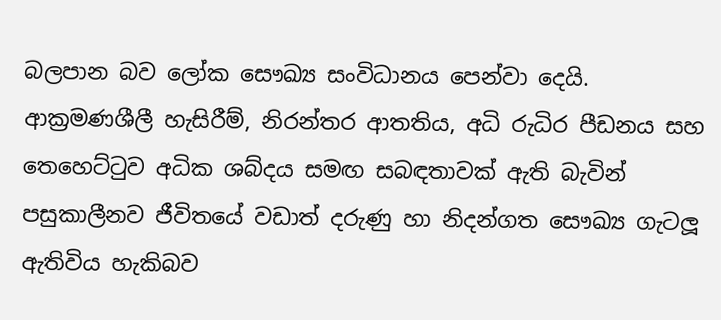බලපාන බව ලෝක සෞඛ්‍ය සංවිධානය පෙන්වා දෙයි. ආක්‍රමණශීලී හැසිරීම්, නිරන්තර ආතතිය, අධි රුධිර පීඩනය සහ තෙහෙට්ටුව අධික ශබ්දය සමඟ සබඳතාවක් ඇති බැවින් පසුකාලීනව ජීවිතයේ වඩාත් දරුණු හා නිදන්ගත සෞඛ්‍ය ගැටලූ ඇතිවිය හැකිබව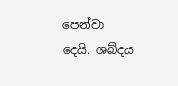පෙන්වා දෙයි. ශබ්දය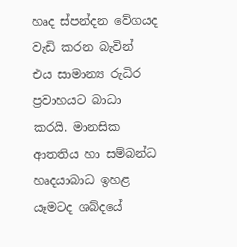හෘද ස්පන්දන වේගයද වැඩි කරන බැවින් එය සාමාන්‍ය රුධිර ප්‍රවාහයට බාධා කරයි. මානසික ආතතිය හා සම්බන්ධ හෘදයාබාධ ඉහළ යෑමටද ශබ්දයේ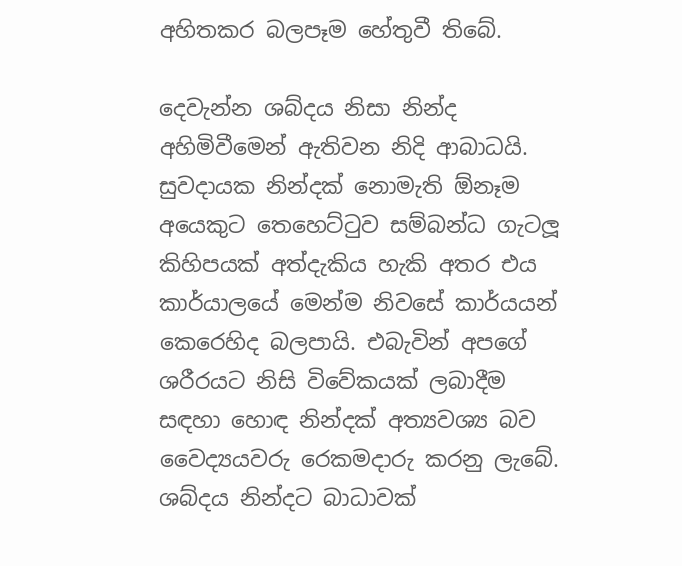අහිතකර බලපෑම හේතුවී තිබේ.

දෙවැන්න ශබ්දය නිසා නින්ද අහිමිවීමෙන් ඇතිවන නිදි ආබාධයි. සුවදායක නින්දක් නොමැති ඕනෑම අයෙකුට තෙහෙට්ටුව සම්බන්ධ ගැටලූ කිහිපයක් අත්දැකිය හැකි අතර එය කාර්යාලයේ මෙන්ම නිවසේ කාර්යයන් කෙරෙහිද බලපායි. එබැවින් අපගේ ශරීරයට නිසි විවේකයක් ලබාදීම සඳහා හොඳ නින්දක් අත්‍යවශ්‍ය බව වෛද්‍යයවරු රෙකමදාරු කරනු ලැබේ. ශබ්දය නින්දට බාධාවක්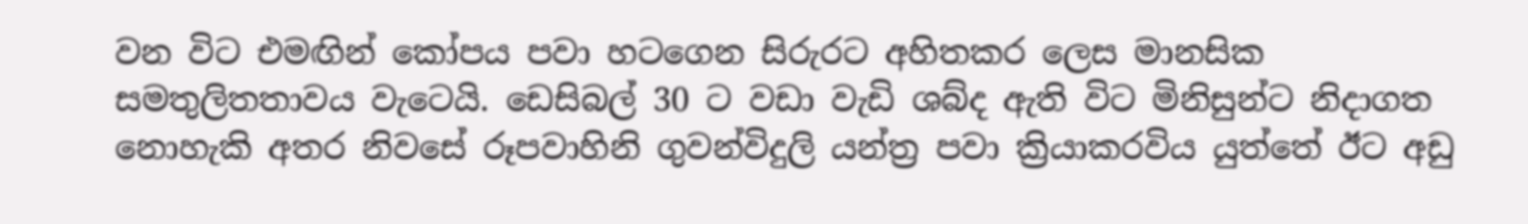වන විට එමඟින් කෝපය පවා හටගෙන සිරුරට අහිතකර ලෙස මානසික සමතුලිතතාවය වැටෙයි. ඩෙසිබල් 30 ට වඩා වැඩි ශබ්ද ඇති විට මිනිසුන්ට නිදාගත නොහැකි අතර නිවසේ රූපවාහිනි ගුවන්විදුලි යන්ත්‍ර පවා ක්‍රියාකරවිය යුත්තේ ඊට අඩු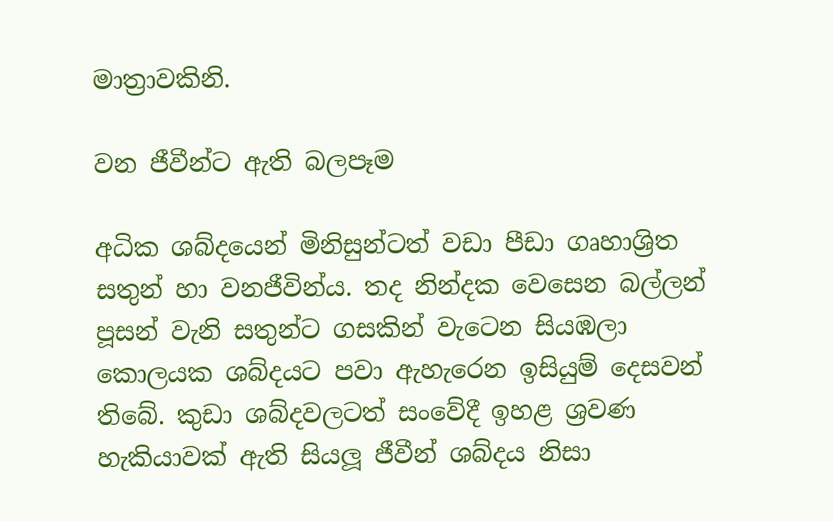මාත්‍රාවකිනි.

වන ජීවීන්ට ඇති බලපෑම

අධික ශබ්දයෙන් මිනිසුන්ටත් වඩා පීඩා ගෘහාශ්‍රිත සතුන් හා වනජීවින්ය. තද නින්දක වෙසෙන බල්ලන් පූසන් වැනි සතුන්ට ගසකින් වැටෙන සියඹලා කොලයක ශබ්දයට පවා ඇහැරෙන ඉසියුම් දෙසවන් තිබේ. කුඩා ශබ්දවලටත් සංවේදී ඉහළ ශ්‍රවණ හැකියාවක් ඇති සියලූ ජීවීන් ශබ්දය නිසා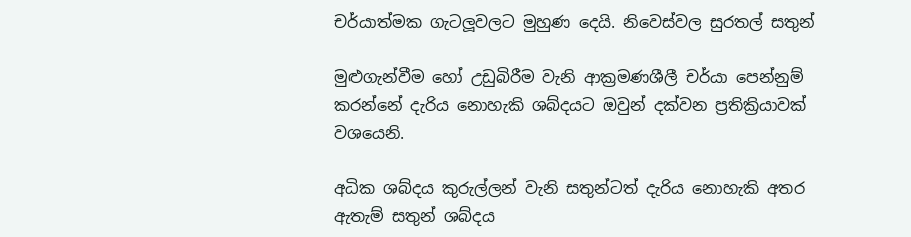චර්යාත්මක ගැටලූවලට මුහුණ දෙයි. නිවෙස්වල සුරතල් සතුන්

මුළුගැන්වීම හෝ උඩුබිරීම වැනි ආක්‍රමණශීලී චර්යා පෙන්නුම් කරන්නේ දැරිය නොහැකි ශබ්දයට ඔවුන් දක්වන ප්‍රතික්‍රියාවක් වශයෙනි.

අධික ශබ්දය කුරුල්ලන් වැනි සතුන්ටත් දැරිය නොහැකි අතර ඇතැම් සතුන් ශබ්දය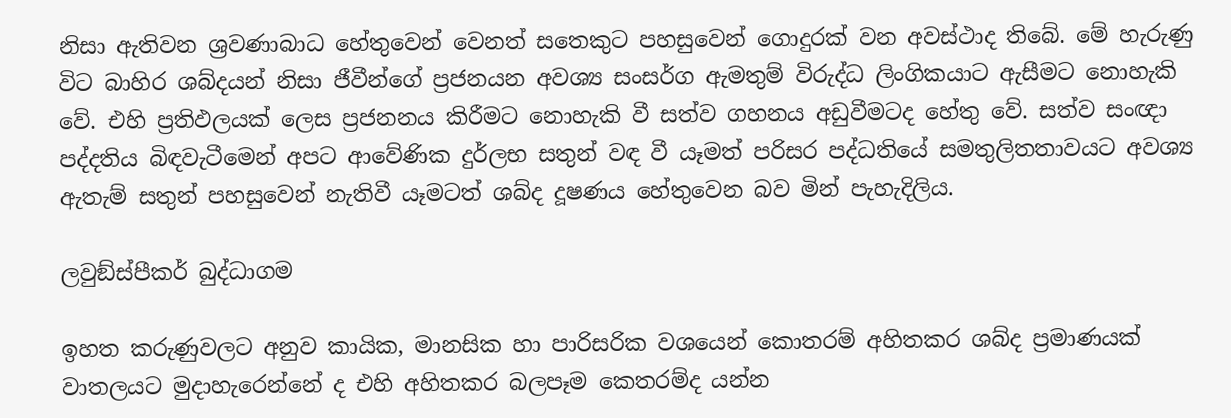නිසා ඇතිවන ශ්‍රවණාබාධ හේතුවෙන් වෙනත් සතෙකුට පහසුවෙන් ගොදුරක් වන අවස්ථාද තිබේ. මේ හැරුණු විට බාහිර ශබ්දයන් නිසා ජීවීන්ගේ ප්‍රජනයන අවශ්‍ය සංසර්ග ඇමතුම් විරුද්ධ ලිංගිකයාට ඇසීමට නොහැකි වේ. එහි ප්‍රතිඵලයක් ලෙස ප්‍රජනනය කිරීමට නොහැකි වී සත්ව ගහනය අඩුවීමටද හේතු වේ. සත්ව සංඥා පද්දතිය බිඳවැටීමෙන් අපට ආවේණික දුර්ලභ සතුන් වඳ වී යෑමත් පරිසර පද්ධතියේ සමතුලිතතාවයට අවශ්‍ය ඇතැම් සතුන් පහසුවෙන් නැතිවී යෑමටත් ශබ්ද දූෂණය හේතුවෙන බව මින් පැහැදිලිය.

ලවුඞ්ස්පීකර් බුද්ධාගම

ඉහත කරුණුවලට අනුව කායික, මානසික හා පාරිසරික වශයෙන් කොතරම් අහිතකර ශබ්ද ප්‍රමාණයක් වාතලයට මුදාහැරෙන්නේ ද එහි අහිතකර බලපෑම කෙතරම්ද යන්න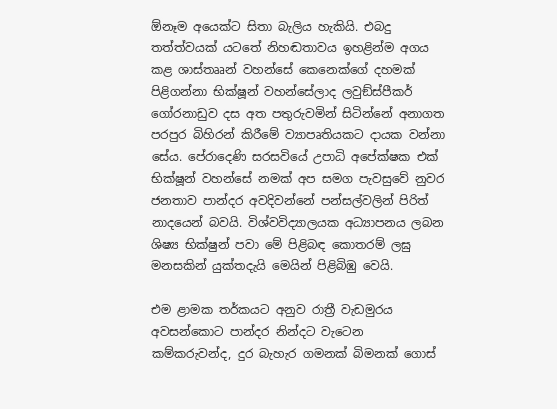ඕනෑම අයෙක්ට සිතා බැලිය හැකියි. එබදු තත්ත්වයක් යටතේ නිහඬතාවය ඉහළින්ම අගය කළ ශාස්තෲන් වහන්සේ කෙනෙක්ගේ දහමක් පිළිගන්නා භික්ෂූන් වහන්සේලාද ලවුඞ්ස්පීකර් ගෝරනාඩුව දස අත පතුරුවමින් සිටින්නේ අනාගත පරපුර බිහිරන් කිරීමේ ව්‍යාපෘතියකට දායක වන්නා සේය. පේරාදෙණි සරසවියේ උපාධි අපේක්ෂක එක් භික්ෂූන් වහන්සේ නමක් අප සමග පැවසුවේ නුවර ජනතාව පාන්දර අවදිවන්නේ පන්සල්වලින් පිරිත් නාදයෙන් බවයි. විශ්වවිද්‍යාලයක අධ්‍යාපනය ලබන ශිෂ්‍ය භික්ෂුන් පවා මේ පිළිබඳ කොතරම් ලඝු මනසකින් යුක්තදැයි මෙයින් පිළිබිඹු වෙයි.

එම ළාමක තර්කයට අනුව රාත්‍රී වැඩමුරය අවසන්කොට පාන්දර නින්දට වැටෙන කම්කරුවන්ද, දුර බැහැර ගමනක් බිමනක් ගොස්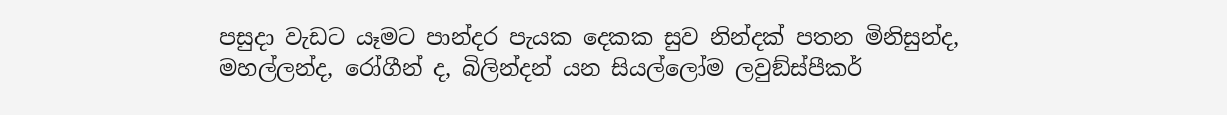පසුදා වැඩට යෑමට පාන්දර පැයක දෙකක සුව නින්දක් පතන මිනිසුන්ද, මහල්ලන්ද, රෝගීන් ද, බිලින්දන් යන සියල්ලෝම ලවුඞ්ස්පීකර්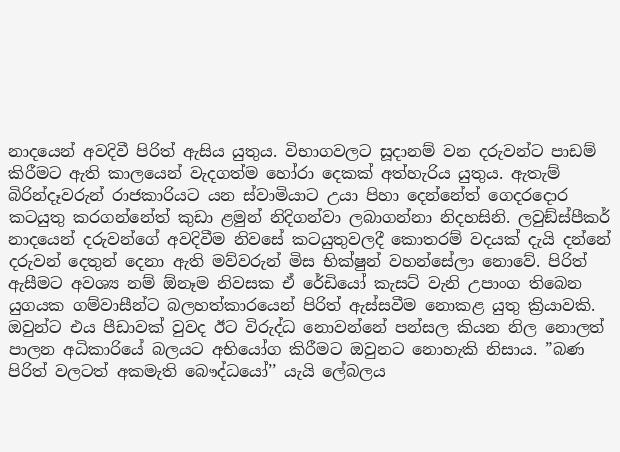නාදයෙන් අවදිවී පිරිත් ඇසිය යුතුය. විභාගවලට සූදානම් වන දරුවන්ට පාඩම් කිරීමට ඇති කාලයෙන් වැදගත්ම හෝරා දෙකක් අත්හැරිය යුතුය. ඇතැම් බිරින්දෑවරුන් රාජකාරියට යන ස්වාමියාට උයා පිහා දෙන්නේත් ගෙදරදොර කටයුතු කරගන්නේත් කුඩා ළමුන් නිදිගන්වා ලබාගන්නා නිදහසිනි. ලවුඞ්ස්පීකර් නාදයෙන් දරුවන්ගේ අවදිවීම නිවසේ කටයුතුවලදී කොතරම් වදයක් දැයි දන්නේ දරුවන් දෙතුන් දෙනා ඇති මව්වරුන් මිස භික්ෂුන් වහන්සේලා නොවේ. පිරිත් ඇසීමට අවශ්‍ය නම් ඕනෑම නිවසක ඒ රේඩියෝ කැසට් වැනි උපාංග තිබෙන යුගයක ගම්වාසීන්ට බලහත්කාරයෙන් පිරිත් ඇස්සවීම නොකළ යුතු ක්‍රියාවකි. ඔවුන්ට එය පීඩාවක් වුවද ඊට විරුද්ධ නොවන්නේ පන්සල කියන නිල නොලත් පාලන අධිකාරියේ බලයට අභියෝග කිරීමට ඔවුනට නොහැකි නිසාය. ”බණ පිරිත් වලටත් අකමැති බෞද්ධයෝ’’ යැයි ලේබලය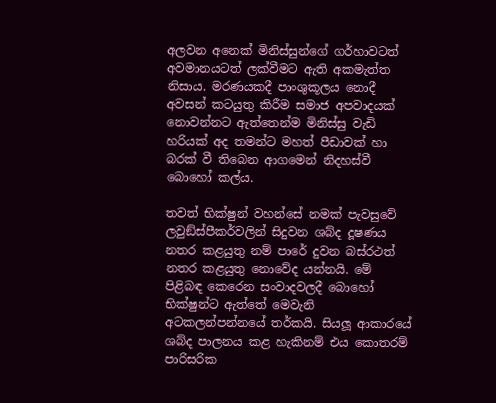අලවන අනෙක් මිනිස්සුන්ගේ ගර්හාවටත් අවමානයටත් ලක්වීමට ඇති අකමැත්ත නිසාය. මරණයකදී පාංශුකූලය නොදී අවසන් කටයුතු කිරීම සමාජ අපවාදයක් නොවන්නට ඇත්තෙන්ම මිනිස්සු වැඩි හරියක් අද තමන්ට මහත් පීඩාවක් හා බරක් වී තිබෙන ආගමෙන් නිදහස්වී බොහෝ කල්ය.

තවත් භික්ෂුන් වහන්සේ නමක් පැවසුවේ ලවුඞ්ස්පීකර්වලින් සිදුවන ශබ්ද දූෂණය නතර කළයුතු නම් පාරේ දුවන බස්රථත් නතර කළයුතු නොවේද යන්නයි. මේ පිළිබඳ කෙරෙන සංවාදවලදී බොහෝ භික්ෂුන්ට ඇත්තේ මෙවැනි අටකලන්පන්නයේ තර්කයි. සියලූ ආකාරයේ ශබ්ද පාලනය කළ හැකිනම් එය කොතරම් පාරිසරික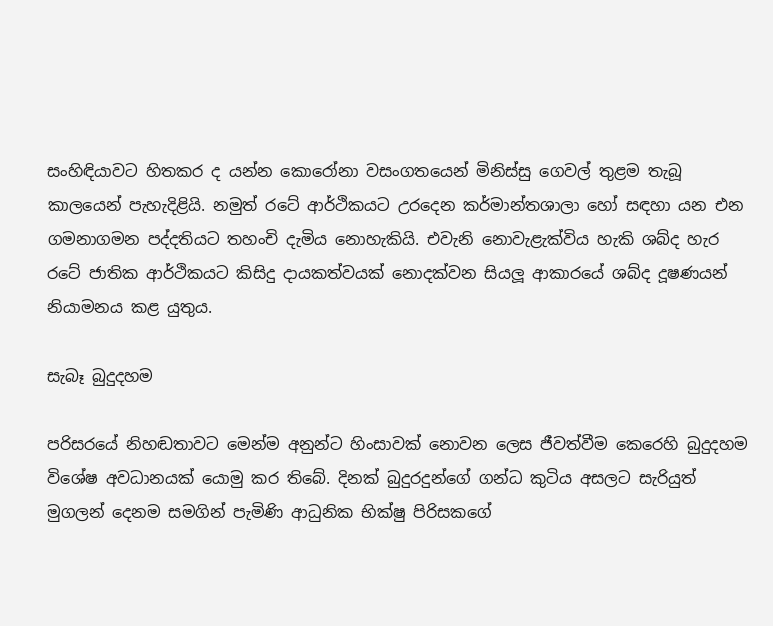සංහිඳියාවට හිතකර ද යන්න කොරෝනා වසංගතයෙන් මිනිස්සු ගෙවල් තුළම තැබූ කාලයෙන් පැහැදිළියි. නමුත් රටේ ආර්ථිකයට උරදෙන කර්මාන්තශාලා හෝ සඳහා යන එන ගමනාගමන පද්දතියට තහංචි දැමිය නොහැකියි. එවැනි නොවැළැක්විය හැකි ශබ්ද හැර රටේ ජාතික ආර්ථිකයට කිසිදු දායකත්වයක් නොදක්වන සියලූ ආකාරයේ ශබ්ද දූෂණයන් නියාමනය කළ යුතුය.

සැබෑ බුදුදහම

පරිසරයේ නිහඬතාවට මෙන්ම අනුන්ට හිංසාවක් නොවන ලෙස ජීවත්වීම කෙරෙහි බුදුදහම විශේෂ අවධානයක් යොමු කර තිබේ. දිනක් බුදුරදුන්ගේ ගන්ධ කුටිය අසලට සැරියුත් මුගලන් දෙනම සමගින් පැමිණි ආධුනික භික්ෂු පිරිසකගේ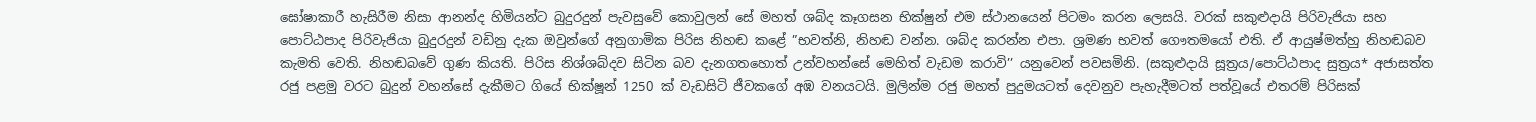ඝෝෂාකාරී හැසිරීම නිසා ආනන්ද හිමියන්ට බුදුරදුන් පැවසුවේ කොවුලන් සේ මහත් ශබ්ද කෑගසන භික්ෂුන් එම ස්ථානයෙන් පිටමං කරන ලෙසයි. වරක් සකුළුදායි පිරිවැජියා සහ පොට්ඨපාද පිරිවැජියා බුදුරදුන් වඩිනු දැක ඔවුන්ගේ අනුගාමික පිරිස නිහඬ කළේ ”භවත්නි, නිහඬ වන්න. ශබ්ද කරන්න එපා. ශ්‍රමණ භවත් ගෞතමයෝ එති. ඒ ආයුෂ්මත්හු නිහඬබව කැමති වෙති. නිහඬබවේ ගුණ කියති. පිරිස නිශ්ශබ්දව සිටින බව දැනගතහොත් උන්වහන්සේ මෙහිත් වැඩම කරාවි’’ යනුවෙන් පවසමිනි. (සකුළුදායි සූත්‍රය/පොට්ඨපාද සුත්‍රය* අජාසත්ත රජු පළමු වරට බුදුන් වහන්සේ දැකීමට ගියේ භික්ෂූන් 1250 ක් වැඩසිටි ජීවකගේ අඹ වනයටයි. මුලින්ම රජු මහත් පුදුමයටත් දෙවනුව පැහැදීමටත් පත්වූයේ එතරම් පිරිසක්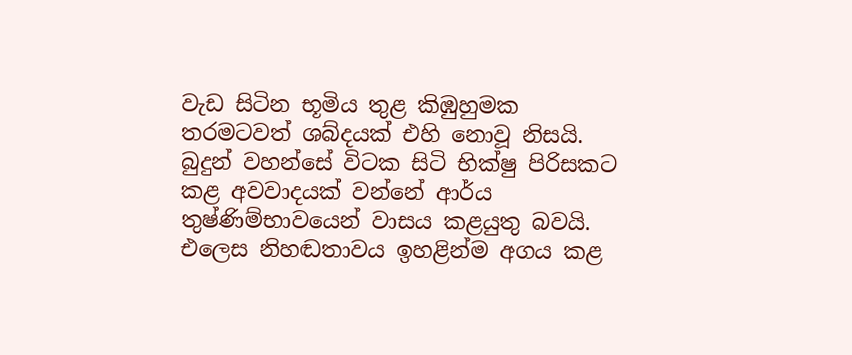වැඩ සිටින භූමිය තුළ කිඹුහුමක තරමටවත් ශබ්දයක් එහි නොවූ නිසයි. බුදුන් වහන්සේ විටක සිටි භික්ෂු පිරිසකට කළ අවවාදයක් වන්නේ ආර්ය තුෂ්ණිම්භාවයෙන් වාසය කළයුතු බවයි. එලෙස නිහඬතාවය ඉහළින්ම අගය කළ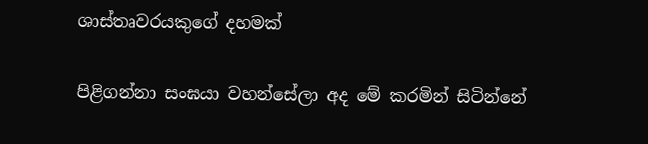ශාස්තෘවරයකුගේ දහමක්

පිළිගන්නා සංඝයා වහන්සේලා අද මේ කරමින් සිටින්නේ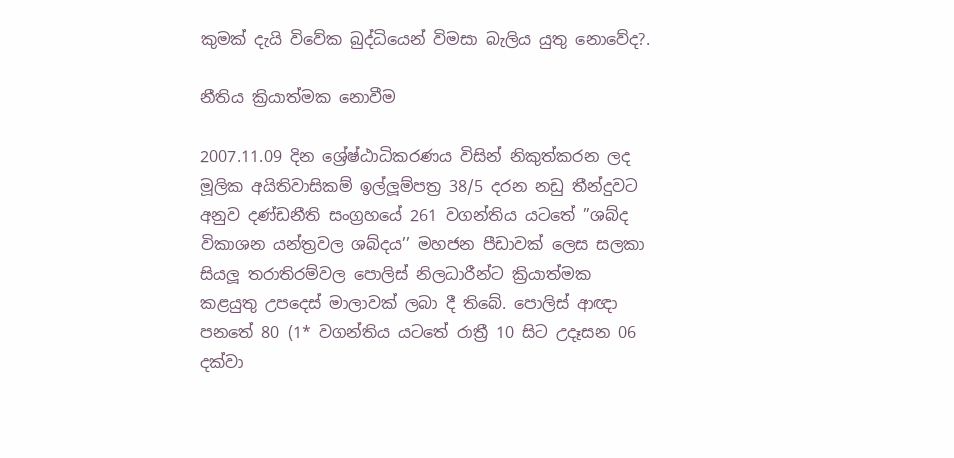කුමක් දැයි විවේක බුද්ධියෙන් විමසා බැලිය යුතු නොවේද?.

නීතිය ක්‍රියාත්මක නොවීම

2007.11.09 දින ශ්‍රේෂ්ඨාධිකරණය විසින් නිකුත්කරන ලද මූලික අයිතිවාසිකම් ඉල්ලූම්පත්‍ර 38/5 දරන නඩු තීන්දුවට අනුව දණ්ඩනීති සංග්‍රහයේ 261 වගන්තිය යටතේ ”ශබ්ද විකාශන යන්ත්‍රවල ශබ්දය’’ මහජන පීඩාවක් ලෙස සලකා සියලූ තරාතිරම්වල පොලිස් නිලධාරීන්ට ක්‍රියාත්මක කළයුතු උපදෙස් මාලාවක් ලබා දී තිබේ. පොලිස් ආඥා පනතේ 80 (1* වගන්තිය යටතේ රාත්‍රී 10 සිට උදෑසන 06 දක්වා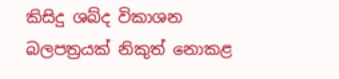කිසිදු ශබ්ද විකාශන බලපත්‍රයක් නිකුත් නොකළ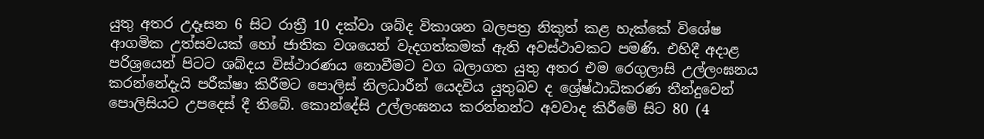යුතු අතර උදෑසන 6 සිට රාත්‍රී 10 දක්වා ශබ්ද විකාශන බලපත්‍ර නිකුත් කළ හැක්කේ විශේෂ ආගමික උත්සවයක් හෝ ජාතික වශයෙන් වැදගත්කමක් ඇති අවස්ථාවකට පමණි. එහිදී අදාළ පරිශ්‍රයෙන් පිටට ශබ්දය විස්ථාරණය නොවීමට වග බලාගත යුතු අතර එම රෙගුලාසි උල්ලංඝනය කරන්නේදැයි පරීක්ෂා කිරීමට පොලිස් නිලධාරීන් යෙදවිය යුතුබව ද ශ්‍රේෂ්ඨාධිකරණ තීන්දුවෙන් පොලිසියට උපදෙස් දී තිබේ. කොන්දේසි උල්ලංඝනය කරන්නන්ට අවවාද කිරීමේ සිට 80 (4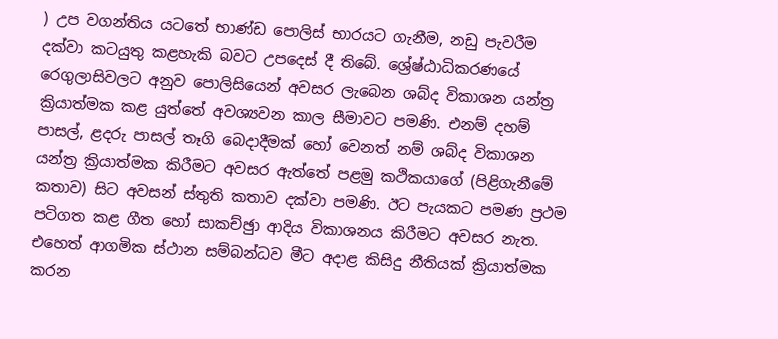) උප වගන්තිය යටතේ භාණ්ඩ පොලිස් භාරයට ගැනීම, නඩු පැවරීම දක්වා කටයුතු කළහැකි බවට උපදෙස් දී තිබේ. ශ්‍රේෂ්ඨාධිකරණයේ රෙගුලාසිවලට අනුව පොලිසියෙන් අවසර ලැබෙන ශබ්ද විකාශන යන්ත්‍ර ක්‍රියාත්මක කළ යුත්තේ අවශ්‍යවන කාල සීමාවට පමණි. එනම් දහම් පාසල්, ළදරු පාසල් තෑගි බෙදාදීමක් හෝ වෙනත් නම් ශබ්ද විකාශන යන්ත්‍ර ක්‍රියාත්මක කිරීමට අවසර ඇත්තේ පළමු කථිකයාගේ (පිළිගැනීමේ කතාව) සිට අවසන් ස්තුති කතාව දක්වා පමණි. ඊට පැයකට පමණ ප්‍රථම පටිගත කළ ගීත හෝ සාකච්ඡුා ආදිය විකාශනය කිරීමට අවසර නැත. එහෙත් ආගමික ස්ථාන සම්බන්ධව මීට අදාළ කිසිදු නීතියක් ක්‍රියාත්මක කරන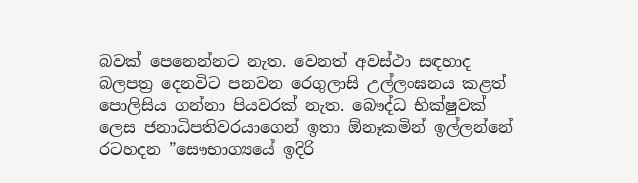බවක් පෙනෙන්නට නැත. වෙනත් අවස්ථා සඳහාද බලපත්‍ර දෙනවිට පනවන රෙගුලාසි උල්ලංඝනය කළත් පොලිසිය ගන්නා පියවරක් නැත. බෞද්ධ භික්ෂුවක් ලෙස ජනාධිපතිවරයාගෙන් ඉතා ඕනෑකමින් ඉල්ලන්නේ රටහදන ”සෞභාග්‍යයේ ඉදිරි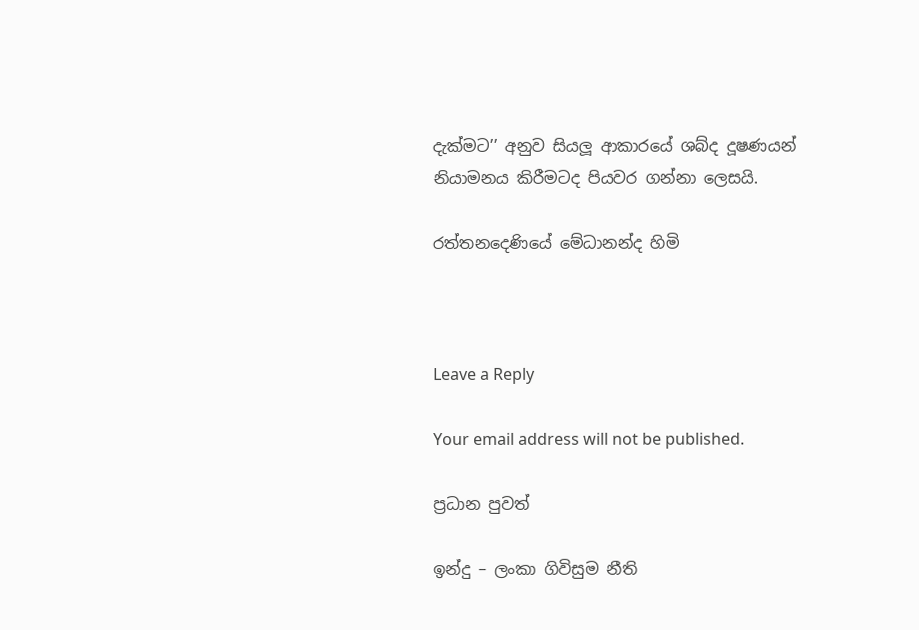දැක්මට’’ අනුව සියලූ ආකාරයේ ශබ්ද දූෂණයන් නියාමනය කිරීමටද පියවර ගන්නා ලෙසයි.

රත්තනදෙණියේ මේධානන්ද හිමි



Leave a Reply

Your email address will not be published.

ප්‍රධාන පුවත්

ඉන්දු – ලංකා ගිවිසුම නීති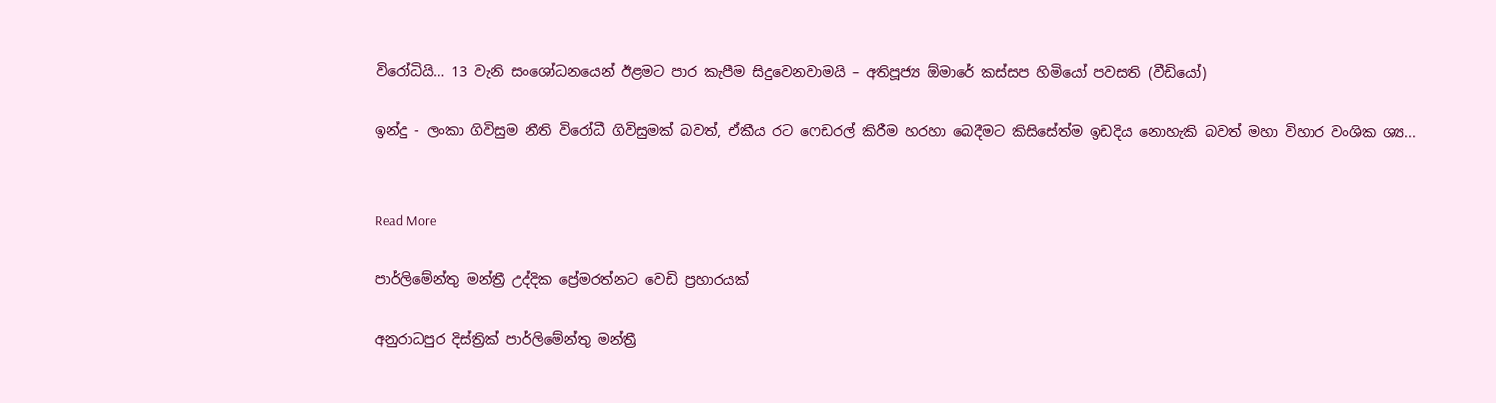විරෝධියි… 13 වැනි සංශෝධනයෙන් ඊළමට පාර කැපීම සිදුවෙනවාමයි – අතිපූජ්‍ය ඕමාරේ කස්සප හිමියෝ පවසති (වීඩියෝ)

ඉන්දු - ලංකා ගිවිසුම නීති විරෝධී ගිවිසුමක් බවත්, ඒකීය රට ෆෙඩරල් කිරීම හරහා බෙදීමට කිසිසේත්ම ඉඩදිය නොහැකි බවත් මහා විහාර වංශික ශ්‍ය...


Read More

පාර්ලිමේන්තු මන්ත්‍රී උද්දික ප්‍රේමරත්නට වෙඩි ප්‍රහාරයක්

අනුරාධපුර දිස්ත්‍රික් පාර්ලිමේන්තු මන්ත්‍රී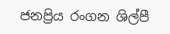ජනප්‍රිය රංගන ශිල්පී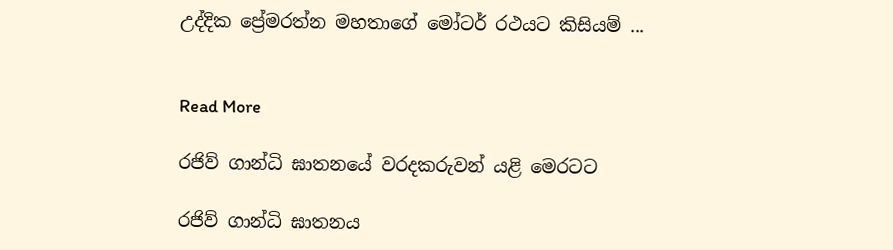උද්දික ප්‍රේමරත්න මහතාගේ මෝටර් රථයට කිසියම් ...


Read More

රජිව් ගාන්ධි ඝාතනයේ වරදකරුවන් යළි මෙරටට

රජිව් ගාන්ධි ඝාතනය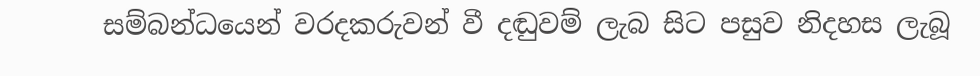සම්බන්ධයෙන් වරදකරුවන් වී දඬුවම් ලැබ සිට පසුව නිදහස ලැබූ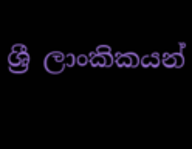ශ්‍රී ලාංකිකයන්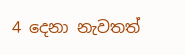4 දෙනා නැවතත්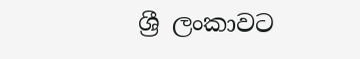ශ්‍රී ලංකාවට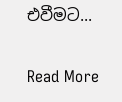එවීමට...


Read More